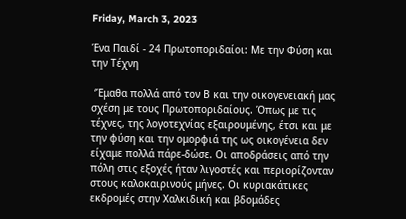Friday, March 3, 2023

Ένα Παιδί - 24 Πρωτοποριδαίοι: Με την Φύση και την Τέχνη

 ‘Έμαθα πολλά από τον Β και την οικογενειακή μας σχέση με τους Πρωτοποριδαίους. Όπως με τις τέχνες, της λογοτεχνίας εξαιρουμένης, έτσι και με την φύση και την ομορφιά της ως οικογένεια δεν είχαμε πολλά πάρε-δώσε. Οι αποδράσεις από την πόλη στις εξοχές ήταν λιγοστές και περιορίζονταν στους καλοκαιρινούς μήνες. Οι κυριακάτικες εκδρομές στην Χαλκιδική και βδομάδες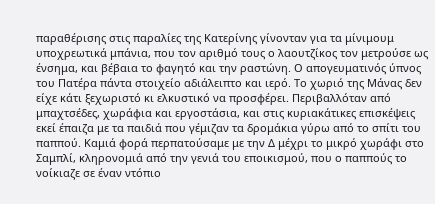παραθέρισης στις παραλίες της Κατερίνης γίνονταν για τα μίνιμουμ υποχρεωτικά μπάνια, που τον αριθμό τους ο λαουτζίκος τον μετρούσε ως ένσημα, και βέβαια το φαγητό και την ραστώνη. Ο απογευματινός ύπνος του Πατέρα πάντα στοιχείο αδιάλειπτο και ιερό. Το χωριό της Μάνας δεν είχε κάτι ξεχωριστό κι ελκυστικό να προσφέρει. Περιβαλλόταν από μπαχτσέδες, χωράφια και εργοστάσια, και στις κυριακάτικες επισκέψεις εκεί έπαιζα με τα παιδιά που γέμιζαν τα δρομάκια γύρω από το σπίτι του παππού. Καμιά φορά περπατούσαμε με την Δ μέχρι το μικρό χωράφι στο Σαμπλί, κληρονομιά από την γενιά του εποικισμού, που ο παππούς το νοίκιαζε σε έναν ντόπιο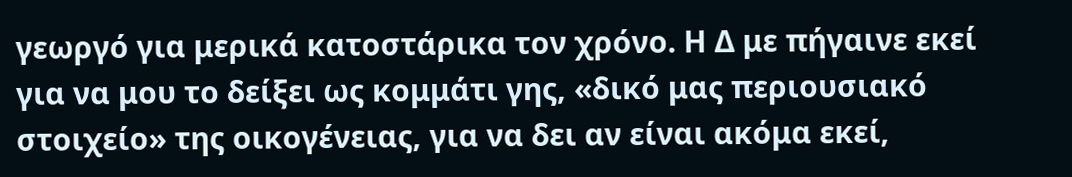γεωργό για μερικά κατοστάρικα τον χρόνο. Η Δ με πήγαινε εκεί για να μου το δείξει ως κομμάτι γης, «δικό μας περιουσιακό στοιχείο» της οικογένειας, για να δει αν είναι ακόμα εκεί,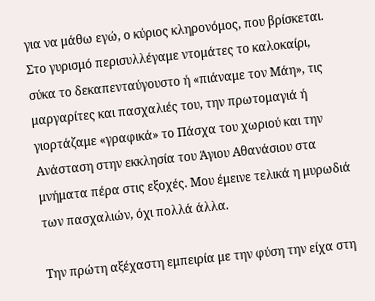για να μάθω εγώ, ο κύριος κληρονόμος, που βρίσκεται. Στο γυρισμό περισυλλέγαμε ντομάτες το καλοκαίρι, σύκα το δεκαπενταύγουστο ή «πιάναμε τον Μάη», τις μαργαρίτες και πασχαλιές του, την πρωτομαγιά ή γιορτάζαμε «γραφικά» το Πάσχα του χωριού και την Ανάσταση στην εκκλησία του Άγιου Αθανάσιου στα μνήματα πέρα στις εξοχές. Μου έμεινε τελικά η μυρωδιά των πασχαλιών, όχι πολλά άλλα.

Την πρώτη αξέχαστη εμπειρία με την φύση την είχα στη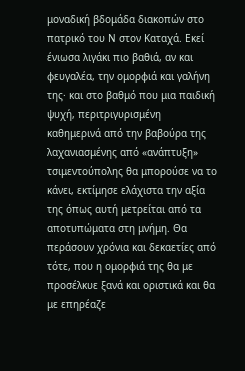μοναδική βδομάδα διακοπών στο πατρικό του Ν στον Καταχά. Εκεί ένιωσα λιγάκι πιο βαθιά, αν και φευγαλέα, την ομορφιά και γαλήνη της· και στο βαθμό που μια παιδική ψυχή, περιτριγυρισμένη καθημερινά από την βαβούρα της λαχανιασμένης από «ανάπτυξη» τσιμεντούπολης θα μπορούσε να το κάνει, εκτίμησε ελάχιστα την αξία της όπως αυτή μετρείται από τα αποτυπώματα στη μνήμη. Θα περάσουν χρόνια και δεκαετίες από τότε, που η ομορφιά της θα με προσέλκυε ξανά και οριστικά και θα με επηρέαζε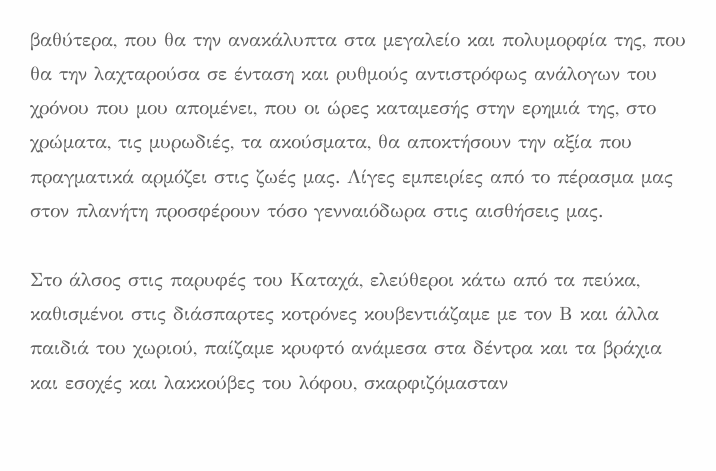βαθύτερα, που θα την ανακάλυπτα στα μεγαλείο και πολυμορφία της, που θα την λαχταρούσα σε ένταση και ρυθμούς αντιστρόφως ανάλογων του χρόνου που μου απομένει, που οι ώρες καταμεσής στην ερημιά της, στο χρώματα, τις μυρωδιές, τα ακούσματα, θα αποκτήσουν την αξία που πραγματικά αρμόζει στις ζωές μας. Λίγες εμπειρίες από το πέρασμα μας στον πλανήτη προσφέρουν τόσο γενναιόδωρα στις αισθήσεις μας.

Στο άλσος στις παρυφές του Καταχά, ελεύθεροι κάτω από τα πεύκα, καθισμένοι στις διάσπαρτες κοτρόνες κουβεντιάζαμε με τον Β και άλλα παιδιά του χωριού, παίζαμε κρυφτό ανάμεσα στα δέντρα και τα βράχια και εσοχές και λακκούβες του λόφου, σκαρφιζόμασταν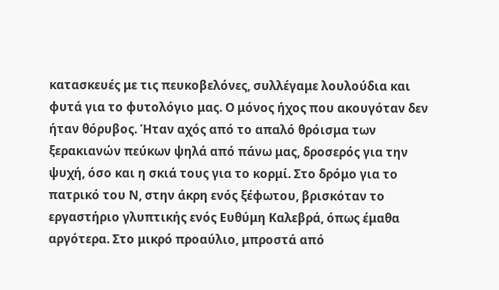κατασκευές με τις πευκοβελόνες, συλλέγαμε λουλούδια και φυτά για το φυτολόγιο μας. Ο μόνος ήχος που ακουγόταν δεν ήταν θόρυβος. Ήταν αχός από το απαλό θρόισμα των ξερακιανών πεύκων ψηλά από πάνω μας, δροσερός για την ψυχή, όσο και η σκιά τους για το κορμί. Στο δρόμο για το πατρικό του Ν, στην άκρη ενός ξέφωτου, βρισκόταν το εργαστήριο γλυπτικής ενός Ευθύμη Καλεβρά, όπως έμαθα αργότερα. Στο μικρό προαύλιο, μπροστά από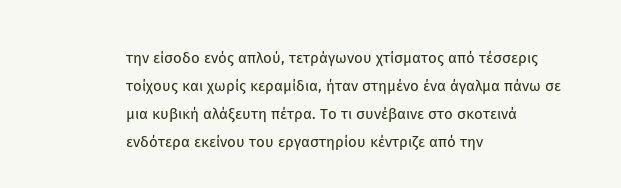την είσοδο ενός απλού, τετράγωνου χτίσματος από τέσσερις τοίχους και χωρίς κεραμίδια, ήταν στημένο ένα άγαλμα πάνω σε μια κυβική αλάξευτη πέτρα. Το τι συνέβαινε στο σκοτεινά ενδότερα εκείνου του εργαστηρίου κέντριζε από την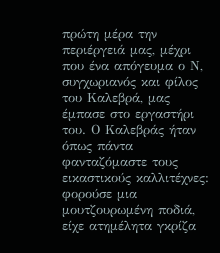πρώτη μέρα την περιέργειά μας, μέχρι που ένα απόγευμα ο Ν, συγχωριανός και φίλος του Καλεβρά, μας έμπασε στο εργαστήρι του. Ο Καλεβράς ήταν όπως πάντα φανταζόμαστε τους εικαστικούς καλλιτέχνες: φορούσε μια μουτζουρωμένη ποδιά, είχε ατημέλητα γκρίζα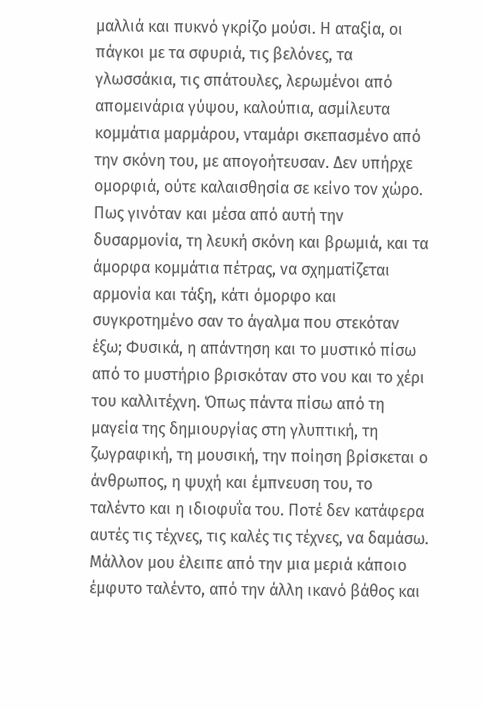μαλλιά και πυκνό γκρίζο μούσι. Η αταξία, οι πάγκοι με τα σφυριά, τις βελόνες, τα γλωσσάκια, τις σπάτουλες, λερωμένοι από απομεινάρια γύψου, καλούπια, ασμίλευτα κομμάτια μαρμάρου, νταμάρι σκεπασμένο από την σκόνη του, με απογοήτευσαν. Δεν υπήρχε ομορφιά, ούτε καλαισθησία σε κείνο τον χώρο. Πως γινόταν και μέσα από αυτή την δυσαρμονία, τη λευκή σκόνη και βρωμιά, και τα άμορφα κομμάτια πέτρας, να σχηματίζεται αρμονία και τάξη, κάτι όμορφο και συγκροτημένο σαν το άγαλμα που στεκόταν έξω; Φυσικά, η απάντηση και το μυστικό πίσω από το μυστήριο βρισκόταν στο νου και το χέρι του καλλιτέχνη. Όπως πάντα πίσω από τη μαγεία της δημιουργίας στη γλυπτική, τη ζωγραφική, τη μουσική, την ποίηση βρίσκεται ο άνθρωπος, η ψυχή και έμπνευση του, το ταλέντο και η ιδιοφυΐα του. Ποτέ δεν κατάφερα αυτές τις τέχνες, τις καλές τις τέχνες, να δαμάσω. Μάλλον μου έλειπε από την μια μεριά κάποιο έμφυτο ταλέντο, από την άλλη ικανό βάθος και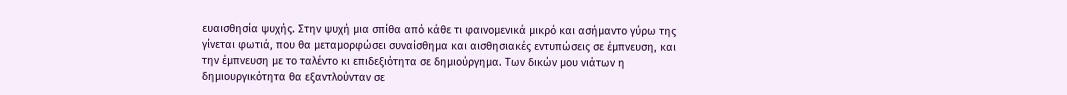ευαισθησία ψυχής. Στην ψυχή μια σπίθα από κάθε τι φαινομενικά μικρό και ασήμαντο γύρω της γίνεται φωτιά, που θα μεταμορφώσει συναίσθημα και αισθησιακές εντυπώσεις σε έμπνευση, και την έμπνευση με το ταλέντο κι επιδεξιότητα σε δημιούργημα. Των δικών μου νιάτων η δημιουργικότητα θα εξαντλούνταν σε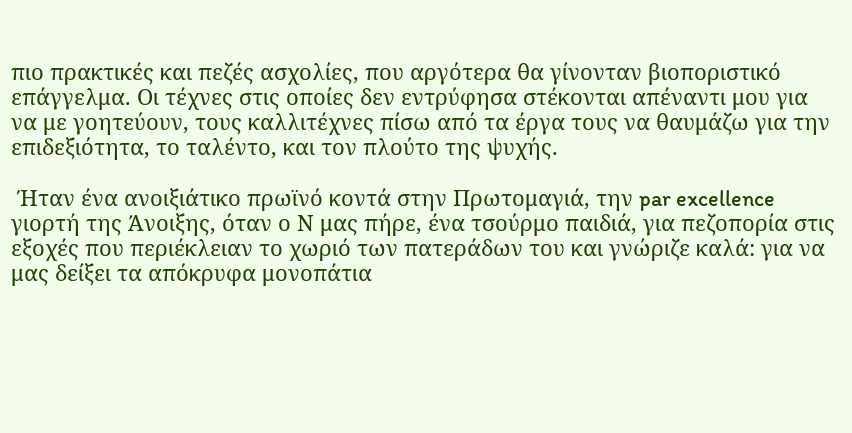πιο πρακτικές και πεζές ασχολίες, που αργότερα θα γίνονταν βιοποριστικό επάγγελμα. Οι τέχνες στις οποίες δεν εντρύφησα στέκονται απέναντι μου για να με γοητεύουν, τους καλλιτέχνες πίσω από τα έργα τους να θαυμάζω για την επιδεξιότητα, το ταλέντο, και τον πλούτο της ψυχής.

 Ήταν ένα ανοιξιάτικο πρωϊνό κοντά στην Πρωτομαγιά, την par excellence γιορτή της Άνοιξης, όταν ο Ν μας πήρε, ένα τσούρμο παιδιά, για πεζοπορία στις εξοχές που περιέκλειαν το χωριό των πατεράδων του και γνώριζε καλά: για να μας δείξει τα απόκρυφα μονοπάτια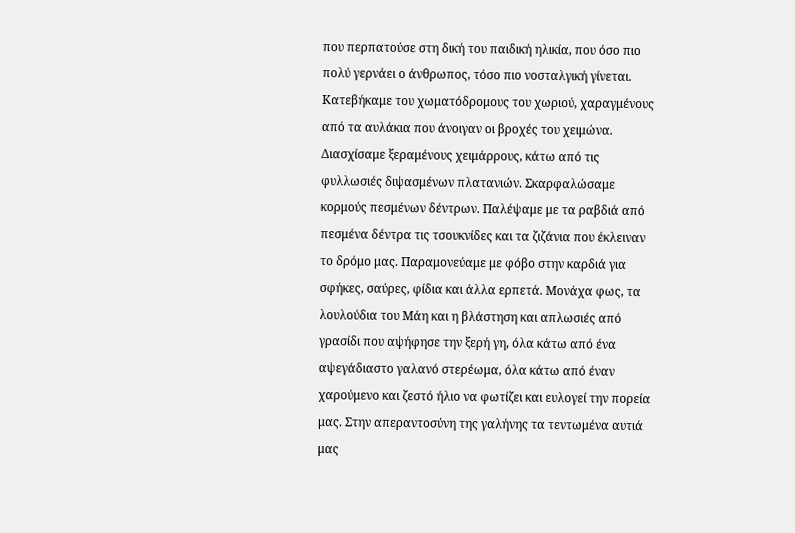που περπατούσε στη δική του παιδική ηλικία, που όσο πιο πολύ γερνάει ο άνθρωπος, τόσο πιο νοσταλγική γίνεται. Κατεβήκαμε του χωματόδρομους του χωριού, χαραγμένους από τα αυλάκια που άνοιγαν οι βροχές του χειμώνα. Διασχίσαμε ξεραμένους χειμάρρους, κάτω από τις φυλλωσιές διψασμένων πλατανιών. Σκαρφαλώσαμε κορμούς πεσμένων δέντρων. Παλέψαμε με τα ραβδιά από πεσμένα δέντρα τις τσουκνίδες και τα ζιζάνια που έκλειναν το δρόμο μας. Παραμονεύαμε με φόβο στην καρδιά για σφήκες, σαύρες, φίδια και άλλα ερπετά. Μονάχα φως, τα λουλούδια του Μάη και η βλάστηση και απλωσιές από γρασίδι που αψήφησε την ξερή γη, όλα κάτω από ένα αψεγάδιαστο γαλανό στερέωμα, όλα κάτω από έναν χαρούμενο και ζεστό ήλιο να φωτίζει και ευλογεί την πορεία μας. Στην απεραντοσύνη της γαλήνης τα τεντωμένα αυτιά μας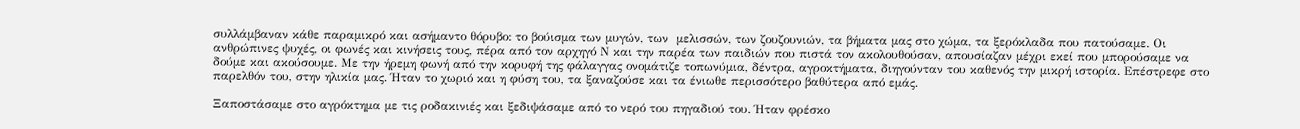συλλάμβαναν κάθε παραμικρό και ασήμαντο θόρυβο: το βούισμα των μυγών, των  μελισσών, των ζουζουνιών, τα βήματα μας στο χώμα, τα ξερόκλαδα που πατούσαμε. Οι ανθρώπινες ψυχές, οι φωνές και κινήσεις τους, πέρα από τον αρχηγό Ν και την παρέα των παιδιών που πιστά τον ακολουθούσαν, απουσίαζαν μέχρι εκεί που μπορούσαμε να δούμε και ακούσουμε. Με την ήρεμη φωνή από την κορυφή της φάλαγγας ονομάτιζε τοπωνύμια, δέντρα, αγροκτήματα, διηγούνταν του καθενός την μικρή ιστορία. Επέστρεφε στο παρελθόν του, στην ηλικία μας. Ήταν το χωριό και η φύση του, τα ξαναζούσε και τα ένιωθε περισσότερο βαθύτερα από εμάς.

Ξαποστάσαμε στο αγρόκτημα με τις ροδακινιές και ξεδιψάσαμε από το νερό του πηγαδιού του. Ήταν φρέσκο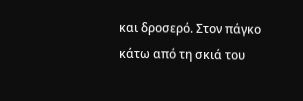και δροσερό. Στον πάγκο κάτω από τη σκιά του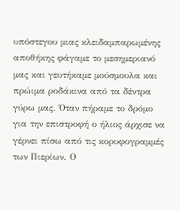υπόστεγου μιας κλειδαμπαρωμένης αποθήκης φάγαμε το μεσημεριανό μας και γευτήκαμε μούσμουλα και πρώιμα ροδάκινα από τα δέντρα γύρω μας. Όταν πήραμε το δρόμο για την επιστροφή ο ήλιος άρχισε να γέρνει πίσω από τις κορυφογραμμές των Πιερίων. Ο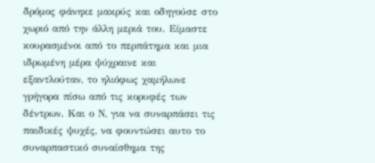δρόμος φάνηκε μακρύς και οδηγούσε στο χωριό από την άλλη μεριά του. Είμαστε κουρασμένοι από το περπάτημα και μια ιδρωμένη μέρα ψύχραινε και εξαντλούταν, το ηλιόφως χαμήλωνε γρήγορα πίσω από τις κορυφές των δέντρων. Και ο Ν, για να συναρπάσει τις παιδικές ψυχές, να φουντώσει αυτο το συναρπαστικό συναίσθημα της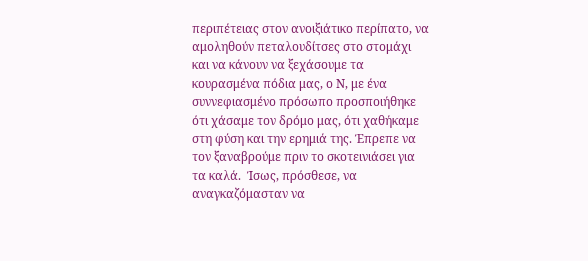περιπέτειας στον ανοιξιάτικο περίπατο, να αμοληθούν πεταλουδίτσες στο στομάχι και να κάνουν να ξεχάσουμε τα κουρασμένα πόδια μας, ο Ν, με ένα συννεφιασμένο πρόσωπο προσποιήθηκε ότι χάσαμε τον δρόμο μας, ότι χαθήκαμε στη φύση και την ερημιά της. Έπρεπε να τον ξαναβρούμε πριν το σκοτεινιάσει για τα καλά.  Ίσως, πρόσθεσε, να αναγκαζόμασταν να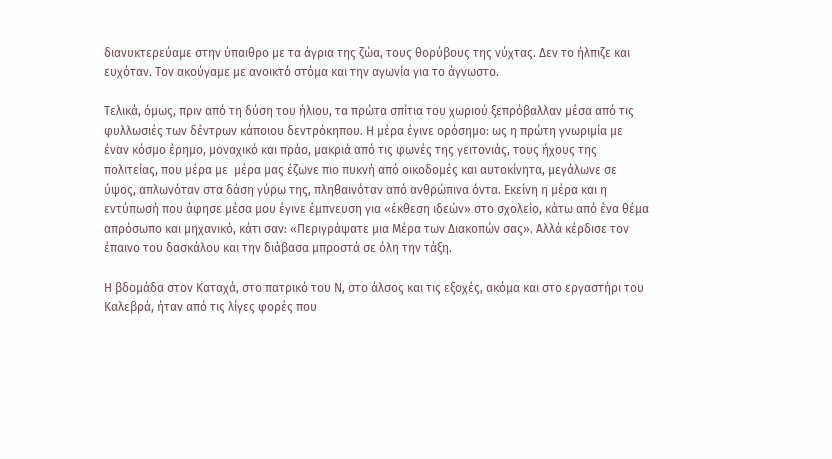διανυκτερεύαμε στην ύπαιθρο με τα άγρια της ζώα, τους θορύβους της νύχτας. Δεν το ήλπιζε και ευχόταν. Τον ακούγαμε με ανοικτό στόμα και την αγωνία για το άγνωστο.

Τελικά, όμως, πριν από τη δύση του ήλιου, τα πρώτα σπίτια του χωριού ξεπρόβαλλαν μέσα από τις φυλλωσιές των δέντρων κάποιου δεντρόκηπου. Η μέρα έγινε ορόσημο: ως η πρώτη γνωριμία με έναν κόσμο έρημο, μοναχικό και πράο, μακριά από τις φωνές της γειτονιάς, τους ήχους της πολιτείας, που μέρα με  μέρα μας έζωνε πιο πυκνή από οικοδομές και αυτοκίνητα, μεγάλωνε σε ύψος, απλωνόταν στα δάση γύρω της, πληθαινόταν από ανθρώπινα όντα. Εκείνη η μέρα και η εντύπωσή που άφησε μέσα μου έγινε έμπνευση για «έκθεση ιδεών» στο σχολείο, κάτω από ένα θέμα απρόσωπο και μηχανικό, κάτι σαν: «Περιγράψατε μια Μέρα των Διακοπών σας». Αλλά κέρδισε τον έπαινο του δασκάλου και την διάβασα μπροστά σε όλη την τάξη.

Η βδομάδα στον Καταχά, στο πατρικό του Ν, στο άλσος και τις εξοχές, ακόμα και στο εργαστήρι του Καλεβρά, ήταν από τις λίγες φορές που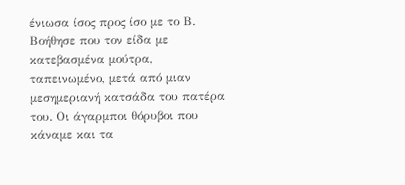ένιωσα ίσος προς ίσο με το Β. Βοήθησε που τον είδα με κατεβασμένα μούτρα, ταπεινωμένο, μετά από μιαν μεσημεριανή κατσάδα του πατέρα του. Οι άγαρμποι θόρυβοι που κάναμε και τα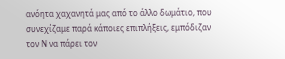ανόητα χαχανητά μας από το άλλο δωμάτιο, που συνεχίζαμε παρά κάποιες επιπλήξεις, εμπόδιζαν τον Ν να πάρει τον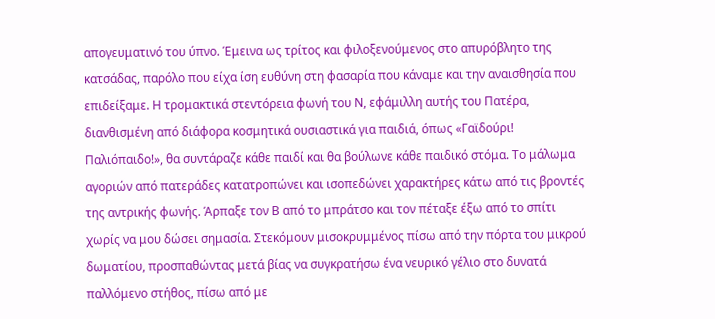απογευματινό του ύπνο. Έμεινα ως τρίτος και φιλοξενούμενος στο απυρόβλητο της κατσάδας, παρόλο που είχα ίση ευθύνη στη φασαρία που κάναμε και την αναισθησία που επιδείξαμε. Η τρομακτικά στεντόρεια φωνή του Ν, εφάμιλλη αυτής του Πατέρα, διανθισμένη από διάφορα κοσμητικά ουσιαστικά για παιδιά, όπως «Γαϊδούρι! Παλιόπαιδο!», θα συντάραζε κάθε παιδί και θα βούλωνε κάθε παιδικό στόμα. Το μάλωμα αγοριών από πατεράδες κατατροπώνει και ισοπεδώνει χαρακτήρες κάτω από τις βροντές της αντρικής φωνής. Άρπαξε τον Β από το μπράτσο και τον πέταξε έξω από το σπίτι χωρίς να μου δώσει σημασία. Στεκόμουν μισοκρυμμένος πίσω από την πόρτα του μικρού δωματίου, προσπαθώντας μετά βίας να συγκρατήσω ένα νευρικό γέλιο στο δυνατά παλλόμενο στήθος, πίσω από με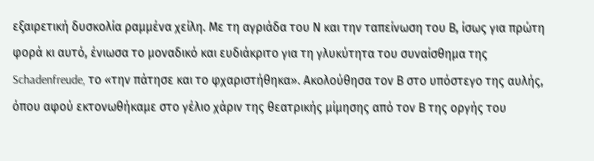εξαιρετική δυσκολία ραμμένα χείλη. Με τη αγριάδα του Ν και την ταπείνωση του Β, ίσως για πρώτη φορά κι αυτό, ένιωσα το μοναδικό και ευδιάκριτο για τη γλυκύτητα του συναίσθημα της Schadenfreude, το «την πάτησε και το φχαριστήθηκα». Ακολούθησα τον Β στο υπόστεγο της αυλής, όπου αφού εκτονωθήκαμε στο γέλιο χάριν της θεατρικής μίμησης από τον Β της οργής του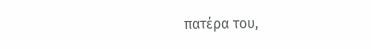πατέρα του,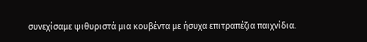συνεχίσαμε ψιθυριστά μια κουβέντα με ήσυχα επιτραπέζια παιχνίδια.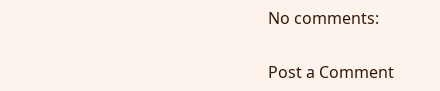No comments:

Post a Comment